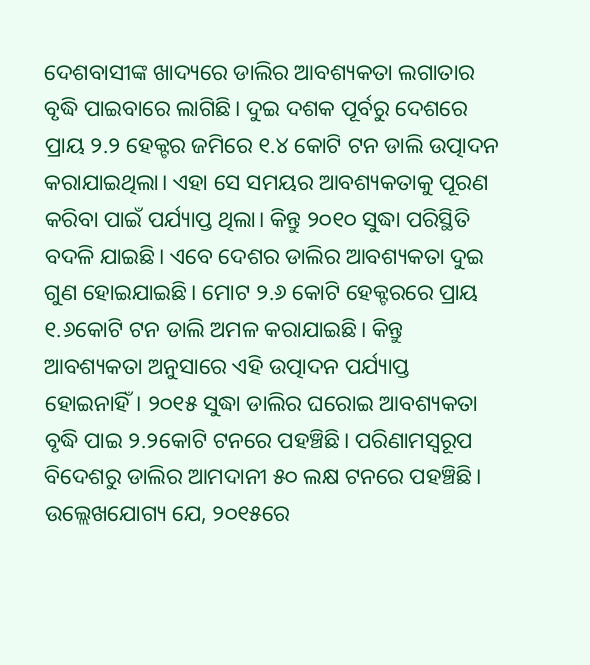ଦେଶବାସୀଙ୍କ ଖାଦ୍ୟରେ ଡାଲିର ଆବଶ୍ୟକତା ଲଗାତାର ବୃଦ୍ଧି ପାଇବାରେ ଲାଗିଛି। ଦୁଇ ଦଶକ ପୂର୍ବରୁ ଦେଶରେ ପ୍ରାୟ ୨.୨ ହେକ୍ଟର ଜମିରେ ୧.୪ କୋଟି ଟନ ଡାଲି ଉତ୍ପାଦନ କରାଯାଇଥିଲା। ଏହା ସେ ସମୟର ଆବଶ୍ୟକତାକୁ ପୂରଣ କରିବା ପାଇଁ ପର୍ଯ୍ୟାପ୍ତ ଥିଲା। କିନ୍ତୁ ୨୦୧୦ ସୁଦ୍ଧା ପରିସ୍ଥିତି ବଦଳି ଯାଇଛି। ଏବେ ଦେଶର ଡାଲିର ଆବଶ୍ୟକତା ଦୁଇ ଗୁଣ ହୋଇଯାଇଛି। ମୋଟ ୨.୬ କୋଟି ହେକ୍ଟରରେ ପ୍ରାୟ ୧.୬କୋଟି ଟନ ଡାଲି ଅମଳ କରାଯାଇଛି। କିନ୍ତୁ ଆବଶ୍ୟକତା ଅନୁସାରେ ଏହି ଉତ୍ପାଦନ ପର୍ଯ୍ୟାପ୍ତ ହୋଇନାହିଁ। ୨୦୧୫ ସୁଦ୍ଧା ଡାଲିର ଘରୋଇ ଆବଶ୍ୟକତା ବୃଦ୍ଧି ପାଇ ୨.୨କୋଟି ଟନରେ ପହଞ୍ଚିଛି। ପରିଣାମସ୍ବରୂପ ବିଦେଶରୁ ଡାଲିର ଆମଦାନୀ ୫୦ ଲକ୍ଷ ଟନରେ ପହଞ୍ଚିଛି।
ଉଲ୍ଲେଖଯୋଗ୍ୟ ଯେ, ୨୦୧୫ରେ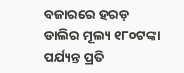ବଜାରରେ ହରଡ଼ ଡାଲିର ମୂଲ୍ୟ ୧୮୦ଟଙ୍କା ପର୍ଯ୍ୟନ୍ତ ପ୍ରତି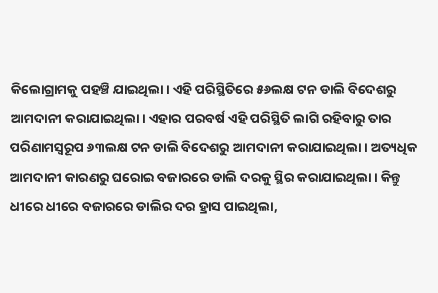କିଲୋଗ୍ରାମକୁ ପହଞ୍ଚି ଯାଇଥିଲା। ଏହି ପରିସ୍ଥିତିରେ ୫୬ଲକ୍ଷ ଟନ ଡାଲି ବିଦେଶରୁ ଆମଦାନୀ କରାଯାଇଥିଲା। ଏହାର ପରବର୍ଷ ଏହି ପରିସ୍ଥିତି ଲାଗି ରହିବାରୁ ତାର ପରିଣାମସ୍ବରୂପ ୬୩ଲକ୍ଷ ଟନ ଡାଲି ବିଦେଶରୁ ଆମଦାନୀ କରାଯାଇଥିଲା। ଅତ୍ୟଧିକ ଆମଦାନୀ କାରଣରୁ ଘରୋଇ ବଜାରରେ ଡାଲି ଦରକୁ ସ୍ଥିର କରାଯାଇଥିଲା। କିନ୍ତୁ ଧୀରେ ଧୀରେ ବଜାରରେ ଡାଲିର ଦର ହ୍ରାସ ପାଇଥିଲା,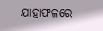ଯାହାଫଳରେ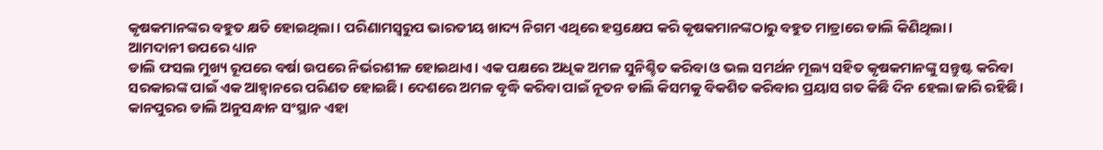କୃଷକମାନଙ୍କର ବହୁତ କ୍ଷତି ହୋଇଥିଲା। ପରିଣାମସ୍ୱରୁପ ଭାରତୀୟ ଖାଦ୍ୟ ନିଗମ ଏଥିରେ ହସ୍ତକ୍ଷେପ କରି କୃଷକମାନଙ୍କଠାରୁ ବହୁତ ମାତ୍ରାରେ ଡାଲି କିଣିଥିଲା।
ଆମଦାନୀ ଉପରେ ଧ୍ୟାନ
ଡାଲି ଫସଲ ମୁଖ୍ୟ ରୂପରେ ବର୍ଷା ଉପରେ ନିର୍ଭରଶୀଳ ହୋଇଥାଏ। ଏକ ପକ୍ଷରେ ଅଧିକ ଅମଳ ସୁନିଶ୍ଚିତ କରିବା ଓ ଭଲ ସମର୍ଥନ ମୂଲ୍ୟ ସହିତ କୃଷକମାନଙ୍କୁ ସନ୍ତୁଷ୍ଟ କରିବା ସରକାରଙ୍କ ପାଇଁ ଏକ ଆହ୍ୱାନରେ ପରିଣତ ହୋଇଛି। ଦେଶରେ ଅମଳ ବୃଦ୍ଧି କରିବା ପାଇଁ ନୂତନ ଡାଲି କିସମକୁ ବିକଶିତ କରିବାର ପ୍ରୟାସ ଗତ କିଛି ଦିନ ହେଲା ଜାରି ରହିଛି। କାନପୁରର ଡାଲି ଅନୁସନ୍ଧାନ ସଂସ୍ଥାନ ଏହା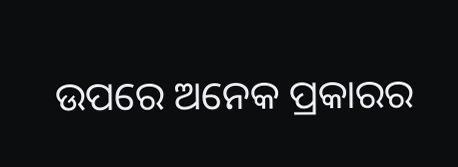ଉପରେ ଅନେକ ପ୍ରକାରର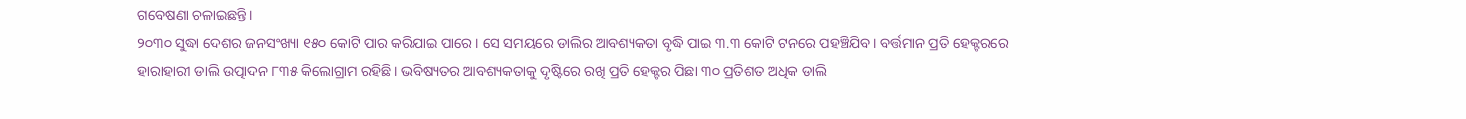ଗବେଷଣା ଚଳାଇଛନ୍ତି।
୨୦୩୦ ସୁଦ୍ଧା ଦେଶର ଜନସଂଖ୍ୟା ୧୫୦ କୋଟି ପାର କରିଯାଇ ପାରେ। ସେ ସମୟରେ ଡାଲିର ଆବଶ୍ୟକତା ବୃଦ୍ଧି ପାଇ ୩.୩ କୋଟି ଟନରେ ପହଞ୍ଚିଯିବ। ବର୍ତ୍ତମାନ ପ୍ରତି ହେକ୍ଟରରେ ହାରାହାରୀ ଡାଲି ଉତ୍ପାଦନ ୮୩୫ କିଲୋଗ୍ରାମ ରହିଛି। ଭବିଷ୍ୟତର ଆବଶ୍ୟକତାକୁ ଦୃଷ୍ଟିରେ ରଖି ପ୍ରତି ହେକ୍ଟର ପିଛା ୩୦ ପ୍ରତିଶତ ଅଧିକ ଡାଲି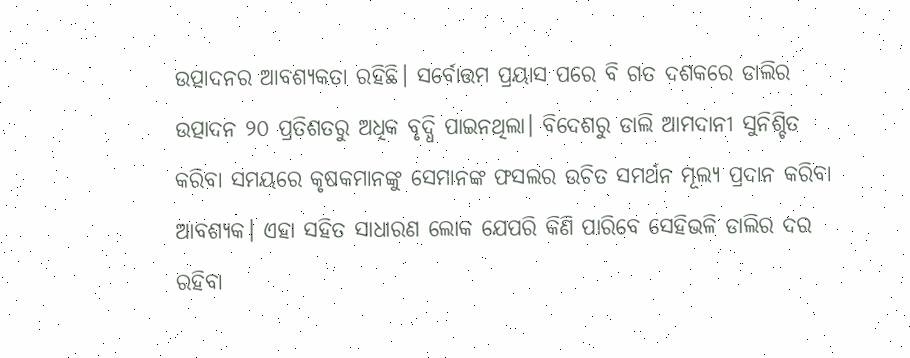ଉତ୍ପାଦନର ଆବଶ୍ୟକତା ରହିଛି। ସର୍ବୋତ୍ତମ ପ୍ରୟାସ ପରେ ବି ଗତ ଦଶକରେ ଡାଲିର ଉତ୍ପାଦନ ୨୦ ପ୍ରତିଶତରୁ ଅଧିକ ବୃଦ୍ଧି ପାଇନଥିଲା। ବିଦେଶରୁ ଡାଲି ଆମଦାନୀ ସୁନିଶ୍ଚିତ କରିବା ସମୟରେ କୃଷକମାନଙ୍କୁ ସେମାନଙ୍କ ଫସଲର ଉଚିତ ସମର୍ଥନ ମୂଲ୍ୟ ପ୍ରଦାନ କରିବା ଆବଶ୍ୟକ। ଏହା ସହିତ ସାଧାରଣ ଲୋକ ଯେପରି କିଣି ପାରିବେ ସେହିଭଳି ଡାଲିର ଦର ରହିବା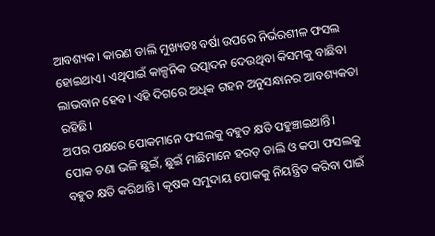ଆବଶ୍ୟକ। କାରଣ ଡାଲି ମୁଖ୍ୟତଃ ବର୍ଷା ଉପରେ ନିର୍ଭରଶୀଳ ଫସଲ ହୋଇଥାଏ। ଏଥିପାଇଁ କାଳ୍ପନିକ ଉତ୍ପାଦନ ଦେଉଥିବା କିସମକୁ ବାଛିବା ଲାଭବାନ ହେବ। ଏହି ଦିଗରେ ଅଧିକ ଗହନ ଅନୁସନ୍ଧାନର ଆବଶ୍ୟକତା ରହିଛି।
ଅପର ପକ୍ଷରେ ପୋକମାନେ ଫସଲକୁ ବହୁତ କ୍ଷତି ପହୁଞ୍ଚାଇଥାନ୍ତି। ପୋକ ଚଣା ଭଳି ଛୁଇଁ, ଛୁଇଁ ମାଛିମାନେ ହରଡ଼ ଡାଲି ଓ କପା ଫସଲକୁ ବହୁତ କ୍ଷତି କରିଥାନ୍ତି। କୃଷକ ସମୁଦାୟ ପୋକକୁ ନିୟନ୍ତ୍ରିତ କରିବା ପାଇଁ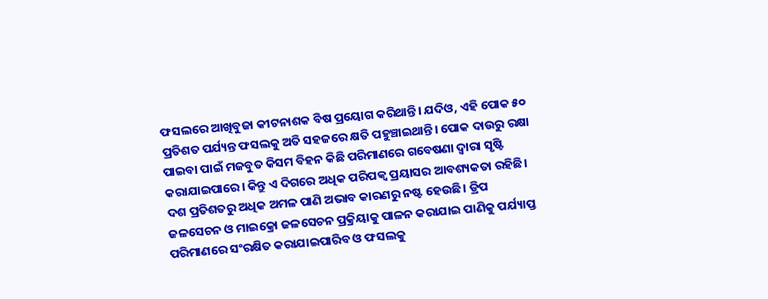ଫସଲରେ ଆଖିବୁଜା କୀଟନାଶକ ବିଷ ପ୍ରୟୋଗ କରିଥାନ୍ତି। ଯଦିଓ, ଏହି ପୋକ ୫୦ ପ୍ରତିଶତ ପର୍ଯ୍ୟନ୍ତ ଫସଲକୁ ଅତି ସହଜରେ କ୍ଷତି ପହୁଞ୍ଚାଇଥାନ୍ତି। ପୋକ ଦାଉରୁ ରକ୍ଷା ପାଇବା ପାଇଁ ମଜବୁତ କିସମ ବିହନ କିଛି ପରିମାଣରେ ଗବେଷଣା ଦ୍ୱାରା ସୃଷ୍ଟି କରାଯାଇପାରେ। କିନ୍ତୁ ଏ ଦିଗରେ ଅଧିକ ପରିପକ୍ୱ ପ୍ରୟାସର ଆବଶ୍ୟକତା ରହିଛି। ଦଶ ପ୍ରତିଶତରୁ ଅଧିକ ଅମଳ ପାଣି ଅଭାବ କାରଣରୁ ନଷ୍ଟ ହେଉଛି। ଡ୍ରିପ ଜଳସେଚନ ଓ ମାଇକ୍ରୋ ଜଳସେଚନ ପ୍ରକ୍ରିୟାକୁ ପାଳନ କରାଯାଇ ପାଣିକୁ ପର୍ଯ୍ୟାପ୍ତ ପରିମାଣରେ ସଂରକ୍ଷିତ କରାଯାଇପାରିବ ଓ ଫସଲକୁ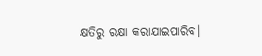କ୍ଷତିରୁ ରକ୍ଷା କରାଯାଇପାରିବ।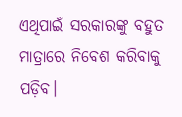ଏଥିପାଇଁ ସରକାରଙ୍କୁ ବହୁତ ମାତ୍ରାରେ ନିବେଶ କରିବାକୁ ପଡ଼ିବ।